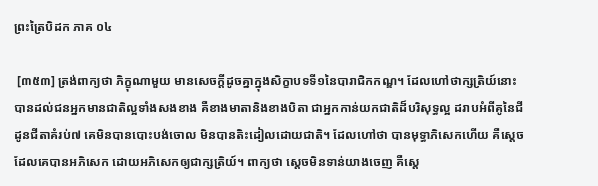ព្រះត្រៃបិដក ភាគ ០៤

 [៣៥៣] ត្រង់ពាក្យថា ភិក្ខុណាមួយ មានសេចក្តីដូចគ្នាក្នុងសិក្ខាបទទី១នៃបារាជិកកណ្ឌ។ ដែលហៅថាក្សត្រិយ៍នោះ បានដល់ជនអ្នកមានជាតិល្អទាំងសងខាង គឺខាងមាតានិងខាងបិតា ជាអ្នកកាន់យកជាតិដ៏បរិសុទ្ធល្អ ដរាបអំពីគូនៃជីដូនជីតាគំរប់៧ គេមិនបានបោះបង់ចោល មិនបានតិះដៀលដោយជាតិ។ ដែលហៅថា បានមុទ្ធាភិសេកហើយ គឺស្តេចដែលគេបានអភិសេក ដោយអភិសេកឲ្យជាក្សត្រិយ៍។ ពាក្យថា ស្តេចមិនទាន់យាងចេញ គឺស្តេ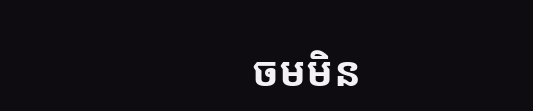ចមមិន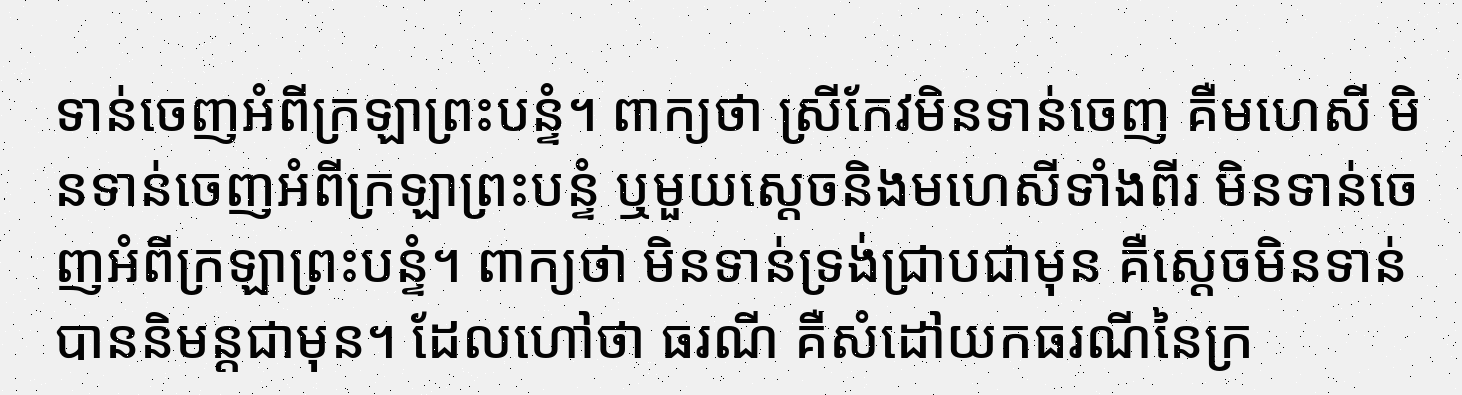ទាន់ចេញអំពីក្រឡាព្រះបន្ទំ។ ពាក្យថា ស្រីកែវមិនទាន់ចេញ គឺមហេសី មិនទាន់ចេញអំពីក្រឡាព្រះបន្ទំ ឬមួយស្តេចនិងមហេសីទាំងពីរ មិនទាន់ចេញអំពីក្រឡាព្រះបន្ទំ។ ពាក្យថា មិនទាន់ទ្រង់ជ្រាបជាមុន គឺស្តេចមិនទាន់បាននិមន្តជាមុន។ ដែលហៅថា ធរណី គឺសំដៅយកធរណីនៃក្រ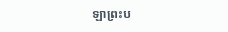ឡាព្រះប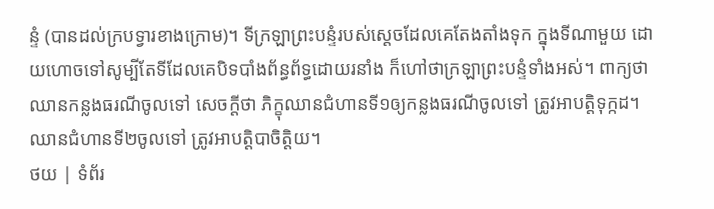ន្ទំ (បានដល់ក្របទ្វារខាងក្រោម)។ ទីក្រឡាព្រះបន្ទំរបស់ស្តេចដែលគេតែងតាំងទុក ក្នុងទីណាមួយ ដោយហោចទៅសូម្បីតែទីដែលគេបិទបាំងព័ន្ធព័ទ្ធដោយរនាំង ក៏ហៅថាក្រឡាព្រះបន្ទំទាំងអស់។ ពាក្យថា ឈានកន្លងធរណីចូលទៅ សេចក្តីថា ភិក្ខុឈានជំហានទី១ឲ្យកន្លងធរណីចូលទៅ ត្រូវអាបត្តិទុក្កដ។ ឈានជំហានទី២ចូលទៅ ត្រូវអាបត្តិបាចិត្តិយ។
ថយ | ទំព័រ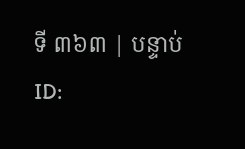ទី ៣៦៣ | បន្ទាប់
ID: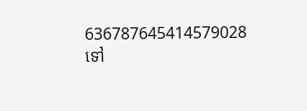636787645414579028
ទៅ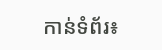កាន់ទំព័រ៖